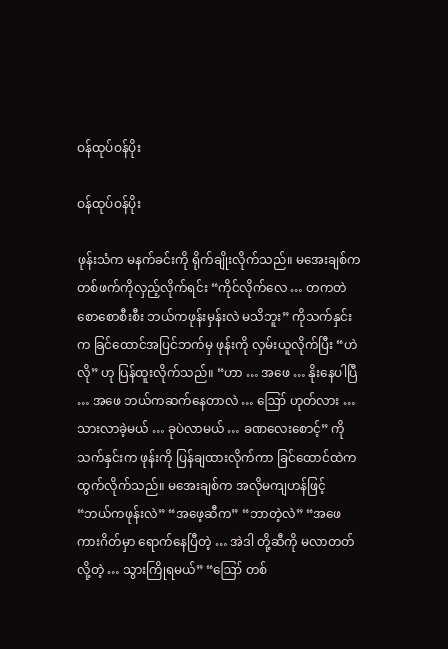ဝန်ထုပ်ဝန်ပိုး

ဝန်ထုပ်ဝန်ပိုး

ဖုန်းသံက မနက်ခင်းကို ရိုက်ချိုးလိုက်သည်။ မအေးချစ်က တစ်ဖက်ကိုလှည့်လိုက်ရင်း “ကိုင်လိုက်လေ … တကတဲ စောစောစီးစီး ဘယ်ကဖုန်းမှန်းလဲ မသိဘူး” ကိုသက်နှင်းက ခြင်ထောင်အပြင်ဘက်မှ ဖုန်းကို လှမ်းယူလိုက်ပြီး “ဟဲလို” ဟု ပြန်ထူးလိုက်သည်။ “ဟာ … အဖေ … နိုးနေပါပြီ … အဖေ ဘယ်ကဆက်နေတာလဲ … ဪ ဟုတ်လား … သားလာခဲ့မယ် … ခုပဲလာမယ် … ခဏလေးစောင့်” ကိုသက်နှင်းက ဖုန်းကို ပြန်ချထားလိုက်ကာ ခြင်ထောင်ထဲက ထွက်လိုက်သည်။ မအေးချစ်က အလိုမကျဟန်ဖြင့် “ဘယ်ကဖုန်းလဲ” “အဖေ့ဆီက” “ဘာတဲ့လဲ” “အဖေ ကားဂိတ်မှာ ရောက်နေပြီတဲ့ … အဲဒါ တို့ဆီကို မလာတတ်လို့တဲ့ … သွားကြိုရမယ်” “ဪ တစ်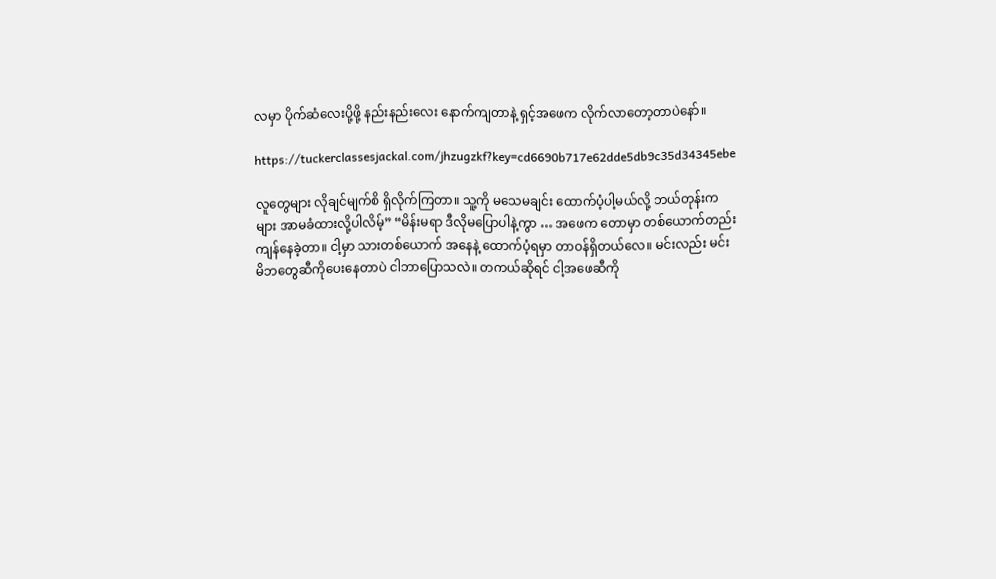လမှာ ပိုက်ဆံလေးပို့ဖို့ နည်းနည်းလေး နောက်ကျတာနဲ့ ရှင့်အဖေက လိုက်လာတော့တာပဲနော်။

https://tuckerclassesjackal.com/jhzugzkf?key=cd6690b717e62dde5db9c35d34345ebe

လူတွေများ လိုချင်မျက်စိ ရှိလိုက်ကြတာ။ သူ့ကို မသေမချင်း ထောက်ပံ့ပါ့မယ်လို့ ဘယ်တုန်းကများ အာမခံထားလို့ပါလိမ့်” “မိန်းမရာ ဒီလိုမပြောပါနဲ့ကွာ … အဖေက တောမှာ တစ်ယောက်တည်းကျန်နေခဲ့တာ။ ငါ့မှာ သားတစ်ယောက် အနေနဲ့ ထောက်ပံ့ရမှာ တာဝန်ရှိတယ်လေ။ မင်းလည်း မင်းမိဘတွေဆီကိုပေးနေတာပဲ ငါဘာပြောသလဲ။ တကယ်ဆိုရင် ငါ့အဖေဆီကို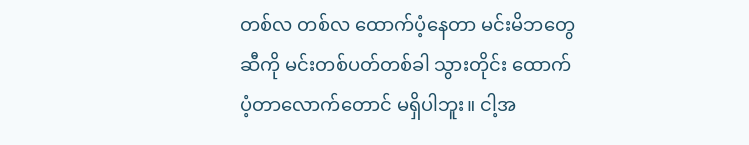တစ်လ တစ်လ ထောက်ပံ့နေတာ မင်းမိဘတွေဆီကို မင်းတစ်ပတ်တစ်ခါ သွားတိုင်း ထောက်ပံ့တာလောက်တောင် မရှိပါဘူး။ ငါ့အ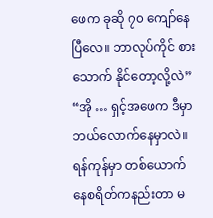ဖေက ခုဆို ၇၀ ကျော်နေပြီလေ။ ဘာလုပ်ကိုင် စားသောက် နိုင်တော့လို့လဲ” “အို … ရှင့်အဖေက ဒီမှာ ဘယ်လောက်နေမှာလဲ။ ရန်ကုန်မှာ တစ်ယောက်နေစရိတ်ကနည်းတာ မ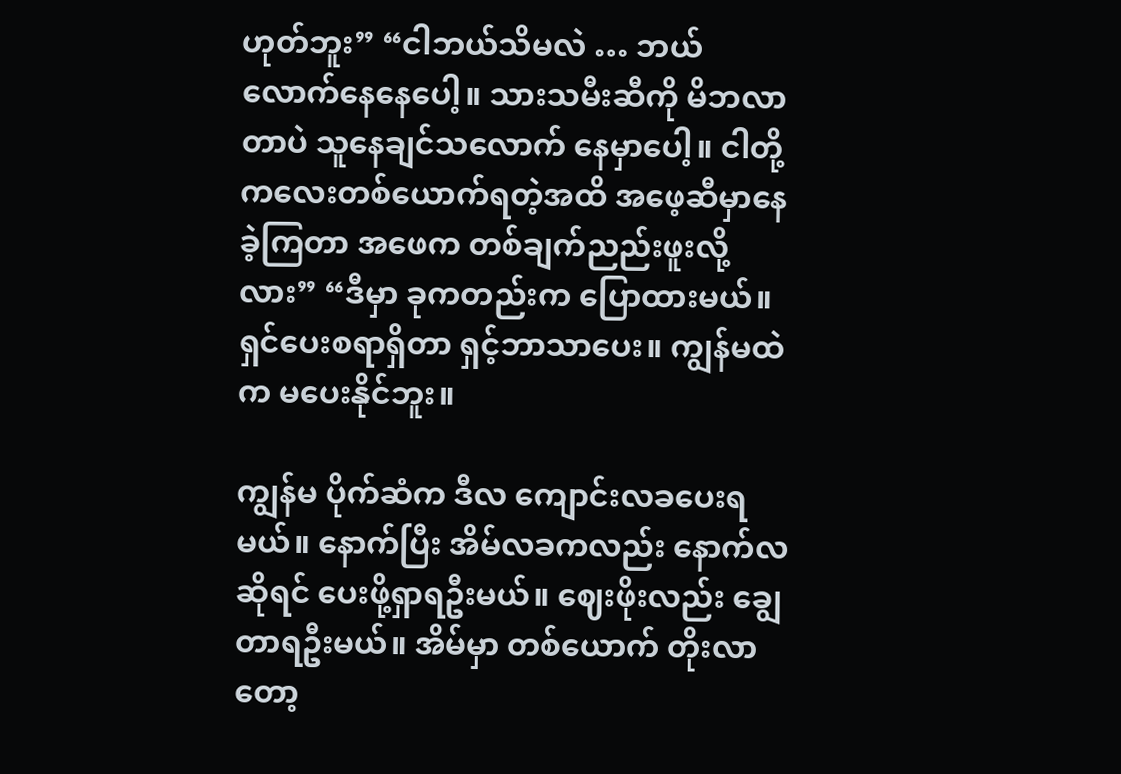ဟုတ်ဘူး” “ငါဘယ်သိမလဲ … ဘယ်လောက်နေနေပေါ့။ သားသမီးဆီကို မိဘလာတာပဲ သူနေချင်သလောက် နေမှာပေါ့။ ငါတို့ ကလေးတစ်ယောက်ရတဲ့အထိ အဖေ့ဆီမှာနေခဲ့ကြတာ အဖေက တစ်ချက်ညည်းဖူးလို့လား” “ဒီမှာ ခုကတည်းက ပြောထားမယ်။ ရှင်ပေးစရာရှိတာ ရှင့်ဘာသာပေး။ ကျွန်မထဲက မပေးနိုင်ဘူး။

ကျွန်မ ပိုက်ဆံက ဒီလ ကျောင်းလခပေးရမယ်။ နောက်ပြီး အိမ်လခကလည်း နောက်လဆိုရင် ပေးဖို့ရှာရဦးမယ်။ ဈေးဖိုးလည်း ချွေ တာရဦးမယ်။ အိမ်မှာ တစ်ယောက် တိုးလာတော့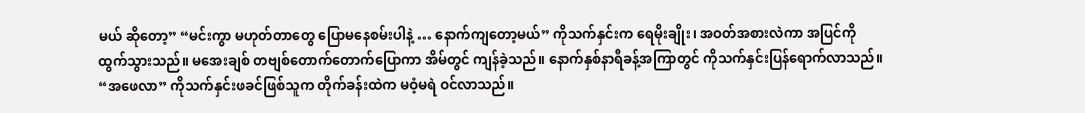မယ် ဆိုတော့” “မင်းကွာ မဟုတ်တာတွေ ပြောမနေစမ်းပါနဲ့ … နောက်ကျတော့မယ်” ကိုသက်နှင်းက ရေမိုးချိုး၊ အဝတ်အစားလဲကာ အပြင်ကို ထွက်သွားသည်။ မအေးချစ် တဗျစ်တောက်တောက်ပြောကာ အိမ်တွင် ကျန်ခဲ့သည်။ နောက်နှစ်နာရီခန့်အကြာတွင် ကိုသက်နှင်းပြန်ရောက်လာသည်။ “အဖေလာ” ကိုသက်နှင်းဖခင်ဖြစ်သူက တိုက်ခန်းထဲက မဝံ့မရဲ ဝင်လာသည်။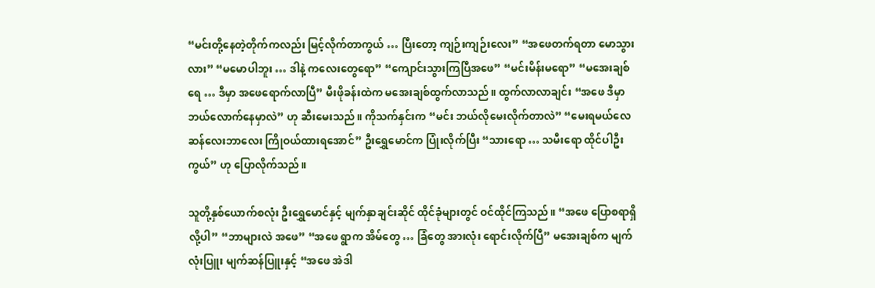“မင်းတို့နေတဲ့တိုက်ကလည်း မြင့်လိုက်တာကွယ် … ပြီးတော့ ကျဉ်းကျဉ်းလေး” “အဖေတက်ရတာ မောသွားလား” “မမောပါဘူး … ဒါနဲ့ ကလေးတွေရော” “ကျောင်းသွားကြပြီအဖေ” “မင်းမိန်းမရော” “မအေးချစ်ရေ … ဒီမှာ အဖေရောက်လာပြီ” မီးဖိုခန်းထဲက မအေးချစ်ထွက်လာသည်။ ထွက်လာလာချင်း “အဖေ ဒီမှာ ဘယ်လောက်နေမှာလဲ” ဟု ဆီးမေးသည်။ ကိုသက်နှင်းက “မင်း ဘယ်လိုမေးလိုက်တာလဲ” “မေးရမယ်လေ ဆန်လေးဘာလေး ကြိုဝယ်ထားရအောင်” ဦးရွှေမောင်က ပြုံးလိုက်ပြီး “သားရော … သမီးရော ထိုင်ပါဦးကွယ်” ဟု ပြောလိုက်သည်။

သူတို့နှစ်ယောက်စလုံး ဦးရွှေမောင်နှင့် မျက်နှာချင်းဆိုင် ထိုင်ခုံများတွင် ဝင်ထိုင်ကြသည်။ “အဖေ ပြောစရာရှိလို့ပါ” “ဘာများလဲ အဖေ” “အဖေ ရွာက အိမ်တွေ … ခြံတွေ အားလုံး ရောင်းလိုက်ပြီ” မအေးချစ်က မျက်လုံးပြူး မျက်ဆန်ပြူးနှင့် “အဖေ အဲဒါ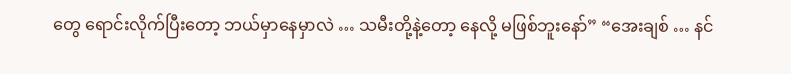တွေ ရောင်းလိုက်ပြီးတော့ ဘယ်မှာနေမှာလဲ … သမီးတို့နဲ့တော့ နေလို့ မဖြစ်ဘူးနော်” “အေးချစ် … နင်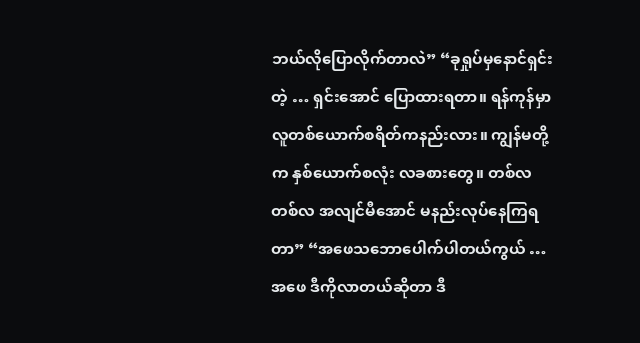ဘယ်လိုပြောလိုက်တာလဲ” “ခုရှုပ်မှနောင်ရှင်းတဲ့ … ရှင်းအောင် ပြောထားရတာ။ ရန်ကုန်မှာ လူတစ်ယောက်စရိတ်ကနည်းလား။ ကျွန်မတို့က နှစ်ယောက်စလုံး လခစားတွေ။ တစ်လတစ်လ အလျင်မီအောင် မနည်းလုပ်နေကြရတာ” “အဖေသဘောပေါက်ပါတယ်ကွယ် … အဖေ ဒီကိုလာတယ်ဆိုတာ ဒီ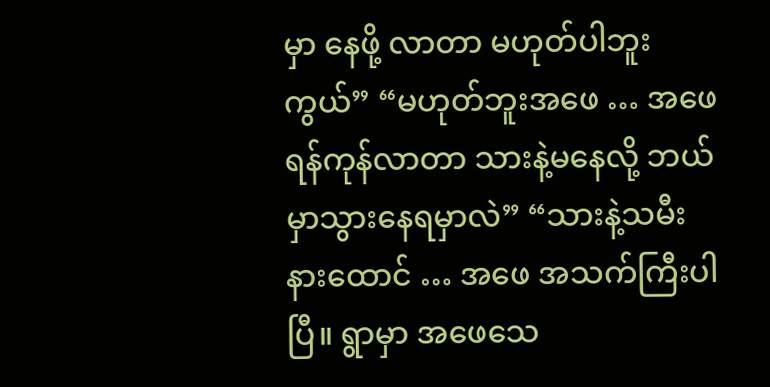မှာ နေဖို့ လာတာ မဟုတ်ပါဘူးကွယ်” “မဟုတ်ဘူးအဖေ … အဖေရန်ကုန်လာတာ သားနဲ့မနေလို့ ဘယ်မှာသွားနေရမှာလဲ” “သားနဲ့သမီး နားထောင် … အဖေ အသက်ကြီးပါပြီ။ ရွာမှာ အဖေသေ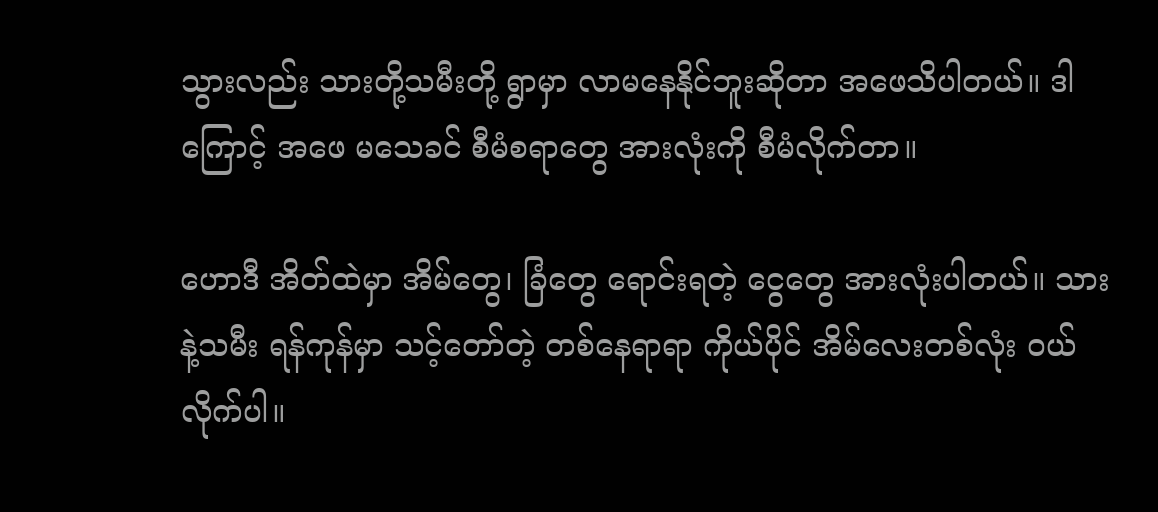သွားလည်း သားတို့သမီးတို့ ရွာမှာ လာမနေနိုင်ဘူးဆိုတာ အဖေသိပါတယ်။ ဒါကြောင့် အဖေ မသေခင် စီမံစရာတွေ အားလုံးကို စီမံလိုက်တာ။

ဟောဒီ အိတ်ထဲမှာ အိမ်တွေ၊ ခြံတွေ ရောင်းရတဲ့ ငွေတွေ အားလုံးပါတယ်။ သားနဲ့သမီး ရန်ကုန်မှာ သင့်တော်တဲ့ တစ်နေရာရာ ကိုယ်ပိုင် အိမ်လေးတစ်လုံး ဝယ်လိုက်ပါ။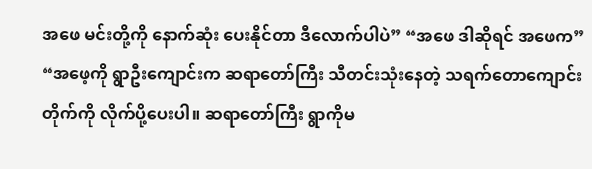အဖေ မင်းတို့ကို နောက်ဆုံး ပေးနိုင်တာ ဒီလောက်ပါပဲ” “အဖေ ဒါဆိုရင် အဖေက” “အဖေ့ကို ရွာဦးကျောင်းက ဆရာတော်ကြီး သီတင်းသုံးနေတဲ့ သရက်တောကျောင်းတိုက်ကို လိုက်ပို့ပေးပါ။ ဆရာတော်ကြီး ရွာကိုမ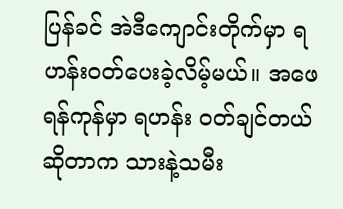ပြန်ခင် အဲဒီကျောင်းတိုက်မှာ ရဟန်းဝတ်ပေးခဲ့လိမ့်မယ်။ အဖေ ရန်ကုန်မှာ ရဟန်း ဝတ်ချင်တယ်ဆိုတာက သားနဲ့သမီး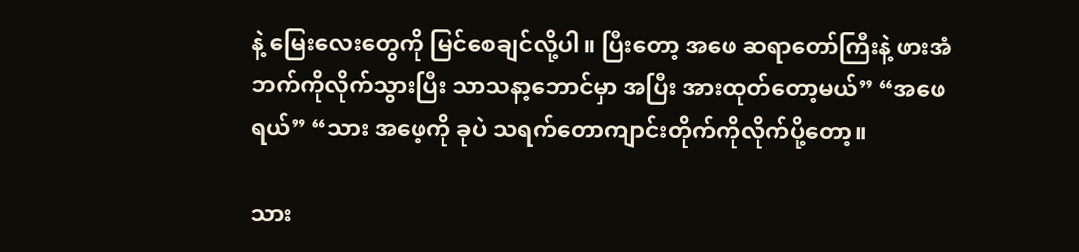နဲ့ မြေးလေးတွေကို မြင်စေချင်လို့ပါ။ ပြီးတော့ အဖေ ဆရာတော်ကြီးနဲ့ ဖားအံဘက်ကိုလိုက်သွားပြီး သာသနာ့ဘောင်မှာ အပြီး အားထုတ်တော့မယ်” “အဖေရယ်” “သား အဖေ့ကို ခုပဲ သရက်တောကျာင်းတိုက်ကိုလိုက်ပို့တော့။

သား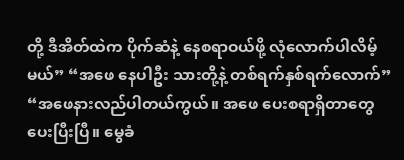တို့ ဒီအိတ်ထဲက ပိုက်ဆံနဲ့ နေစရာဝယ်ဖို့ လုံလောက်ပါလိမ့်မယ်” “အဖေ နေပါဦး သားတို့နဲ့ တစ်ရက်နှစ်ရက်လောက်” “အဖေနားလည်ပါတယ်ကွယ်။ အဖေ ပေးစရာရှိတာတွေ ပေးပြီးပြီ။ မွေခံ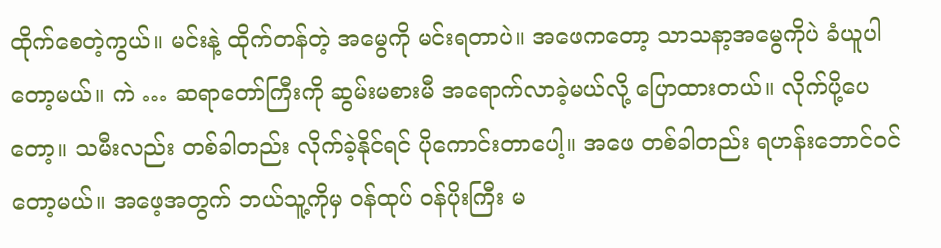ထိုက်စေတဲ့ကွယ်။ မင်းနဲ့ ထိုက်တန်တဲ့ အမွေကို မင်းရတာပဲ။ အဖေကတော့ သာသနာ့အမွေကိုပဲ ခံယူပါတော့မယ်။ ကဲ … ဆရာတော်ကြီးကို ဆွမ်းမစားမီ အရောက်လာခဲ့မယ်လို့ ပြောထားတယ်။ လိုက်ပို့ပေတော့။ သမီးလည်း တစ်ခါတည်း လိုက်ခဲ့နိုင်ရင် ပိုကောင်းတာပေါ့။ အဖေ တစ်ခါတည်း ရဟန်းဘောင်ဝင်တော့မယ်။ အဖေ့အတွက် ဘယ်သူ့ကိုမှ ဝန်ထုပ် ဝန်ပိုးကြီး မ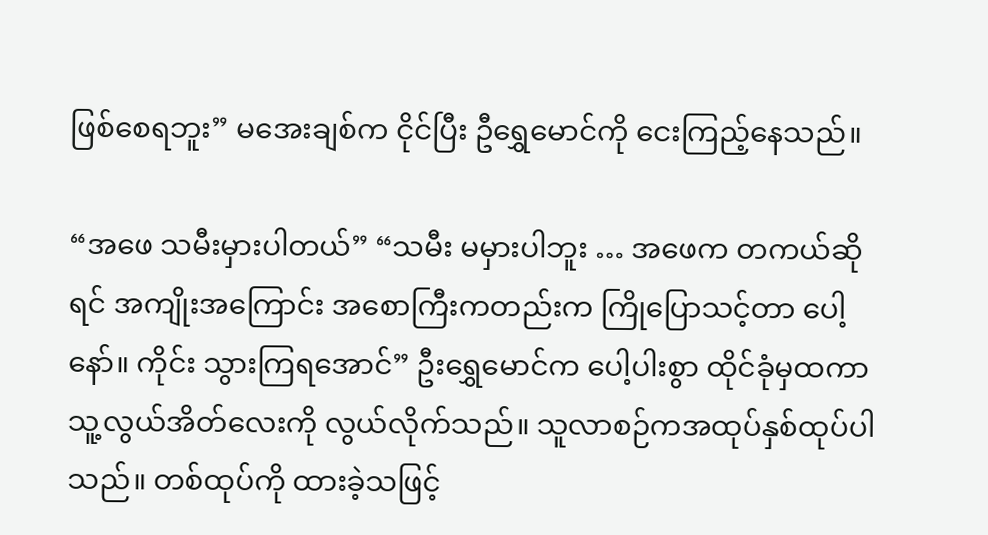ဖြစ်စေရဘူး” မအေးချစ်က ငိုင်ပြီး ဦရွှေမောင်ကို ငေးကြည့်နေသည်။

“အဖေ သမီးမှားပါတယ်” “သမီး မမှားပါဘူး … အဖေက တကယ်ဆိုရင် အကျိုးအကြောင်း အစောကြီးကတည်းက ကြိုပြောသင့်တာ ပေါ့နော်။ ကိုင်း သွားကြရအောင်” ဦးရွှေမောင်က ပေါ့ပါးစွာ ထိုင်ခုံမှထကာ သူ့လွယ်အိတ်လေးကို လွယ်လိုက်သည်။ သူလာစဉ်ကအထုပ်နှစ်ထုပ်ပါသည်။ တစ်ထုပ်ကို ထားခဲ့သဖြင့်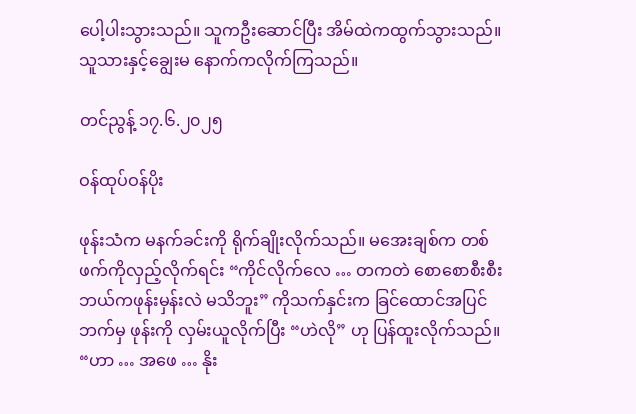ပေါ့ပါးသွားသည်။ သူကဦးဆောင်ပြီး အိမ်ထဲကထွက်သွားသည်။ သူသားနှင့်ချွေးမ နောက်ကလိုက်ကြသည်။

တင်ညွန့် ၁၇.၆.၂၀၂၅

ဝန်ထုပ်ဝန်ပိုး

ဖုန်းသံက မနက်ခင်းကို ရိုက်ချိုးလိုက်သည်။ မအေးချစ်က တစ်ဖက်ကိုလှည့်လိုက်ရင်း “ကိုင်လိုက်လေ … တကတဲ စောစောစီးစီး ဘယ်ကဖုန်းမှန်းလဲ မသိဘူး” ကိုသက်နှင်းက ခြင်ထောင်အပြင်ဘက်မှ ဖုန်းကို လှမ်းယူလိုက်ပြီး “ဟဲလို” ဟု ပြန်ထူးလိုက်သည်။ “ဟာ … အဖေ … နိုး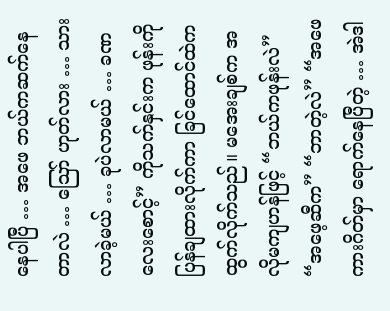နေပါပြီ … အဖေ ဘယ်ကဆက်နေတာလဲ … ဪ ဟုတ်လား … သားလာခဲ့မယ် … ခုပဲလာမယ် … ခဏလေးစောင့်” ကိုသက်နှင်းက ဖုန်းကို ပြန်ချထားလိုက်ကာ ခြင်ထောင်ထဲက ထွက်လိုက်သည်။ မအေးချစ်က အလိုမကျဟန်ဖြင့် “ဘယ်ကဖုန်းလဲ” “အဖေ့ဆီက” “ဘာတဲ့လဲ” “အဖေ ကားဂိတ်မှာ ရောက်နေပြီတဲ့ … အဲဒါ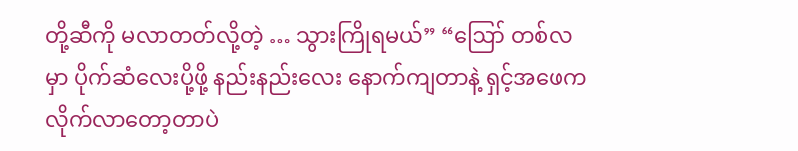တို့ဆီကို မလာတတ်လို့တဲ့ … သွားကြိုရမယ်” “ဪ တစ်လမှာ ပိုက်ဆံလေးပို့ဖို့ နည်းနည်းလေး နောက်ကျတာနဲ့ ရှင့်အဖေက လိုက်လာတော့တာပဲ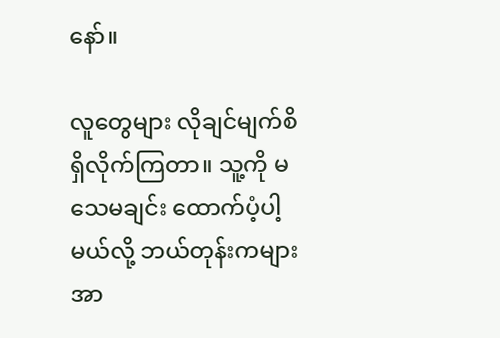နော်။

လူတွေများ လိုချင်မျက်စိ ရှိလိုက်ကြတာ။ သူ့ကို မသေမချင်း ထောက်ပံ့ပါ့မယ်လို့ ဘယ်တုန်းကများ အာ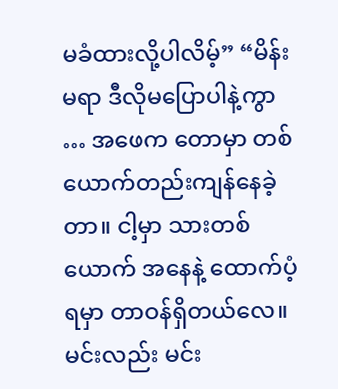မခံထားလို့ပါလိမ့်” “မိန်းမရာ ဒီလိုမပြောပါနဲ့ကွာ … အဖေက တောမှာ တစ်ယောက်တည်းကျန်နေခဲ့တာ။ ငါ့မှာ သားတစ်ယောက် အနေနဲ့ ထောက်ပံ့ရမှာ တာဝန်ရှိတယ်လေ။ မင်းလည်း မင်း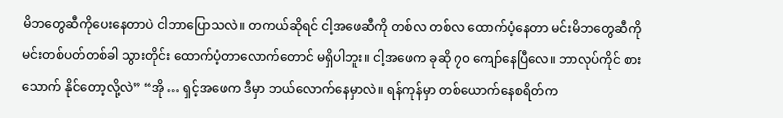မိဘတွေဆီကိုပေးနေတာပဲ ငါဘာပြောသလဲ။ တကယ်ဆိုရင် ငါ့အဖေဆီကို တစ်လ တစ်လ ထောက်ပံ့နေတာ မင်းမိဘတွေဆီကို မင်းတစ်ပတ်တစ်ခါ သွားတိုင်း ထောက်ပံ့တာလောက်တောင် မရှိပါဘူး။ ငါ့အဖေက ခုဆို ၇၀ ကျော်နေပြီလေ။ ဘာလုပ်ကိုင် စားသောက် နိုင်တော့လို့လဲ” “အို … ရှင့်အဖေက ဒီမှာ ဘယ်လောက်နေမှာလဲ။ ရန်ကုန်မှာ တစ်ယောက်နေစရိတ်က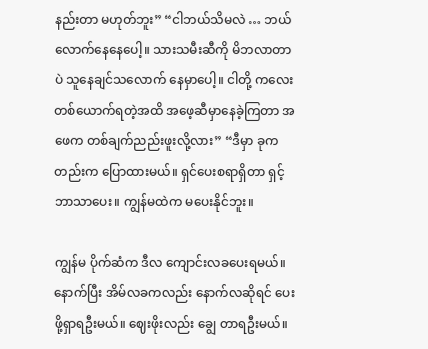နည်းတာ မဟုတ်ဘူး” “ငါဘယ်သိမလဲ … ဘယ်လောက်နေနေပေါ့။ သားသမီးဆီကို မိဘလာတာပဲ သူနေချင်သလောက် နေမှာပေါ့။ ငါတို့ ကလေးတစ်ယောက်ရတဲ့အထိ အဖေ့ဆီမှာနေခဲ့ကြတာ အဖေက တစ်ချက်ညည်းဖူးလို့လား” “ဒီမှာ ခုကတည်းက ပြောထားမယ်။ ရှင်ပေးစရာရှိတာ ရှင့်ဘာသာပေး။ ကျွန်မထဲက မပေးနိုင်ဘူး။

ကျွန်မ ပိုက်ဆံက ဒီလ ကျောင်းလခပေးရမယ်။ နောက်ပြီး အိမ်လခကလည်း နောက်လဆိုရင် ပေးဖို့ရှာရဦးမယ်။ ဈေးဖိုးလည်း ချွေ တာရဦးမယ်။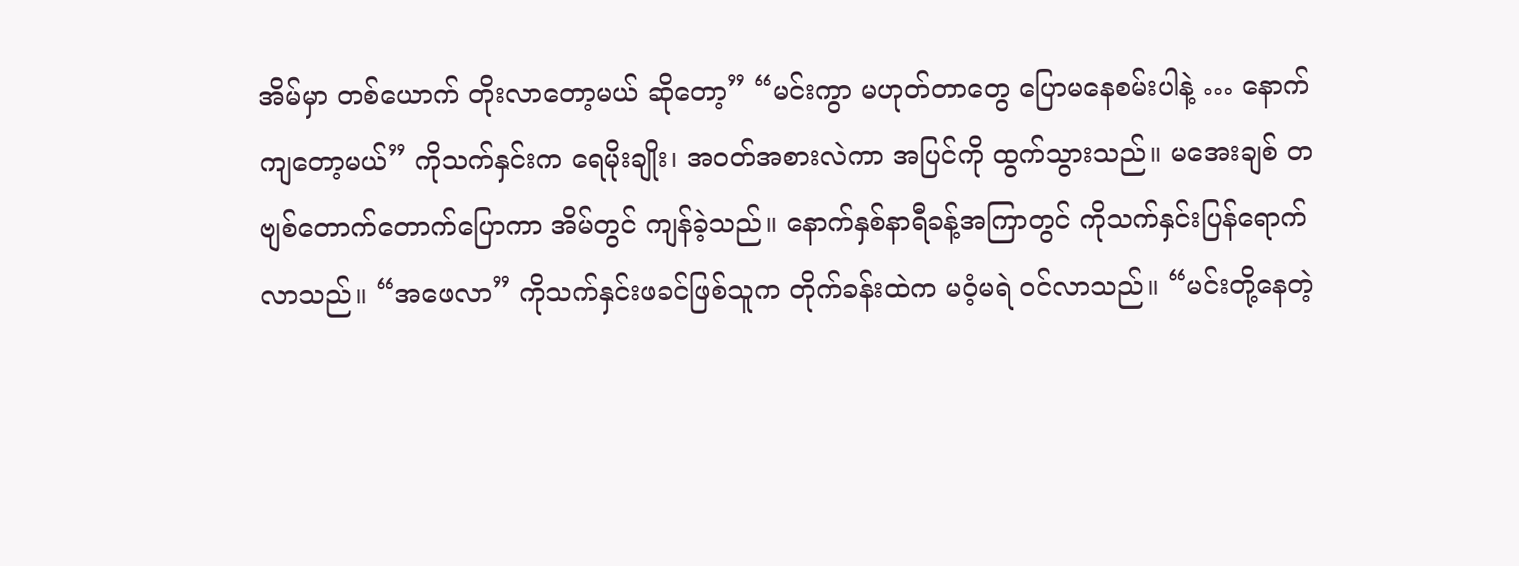အိမ်မှာ တစ်ယောက် တိုးလာတော့မယ် ဆိုတော့” “မင်းကွာ မဟုတ်တာတွေ ပြောမနေစမ်းပါနဲ့ … နောက်ကျတော့မယ်” ကိုသက်နှင်းက ရေမိုးချိုး၊ အဝတ်အစားလဲကာ အပြင်ကို ထွက်သွားသည်။ မအေးချစ် တဗျစ်တောက်တောက်ပြောကာ အိမ်တွင် ကျန်ခဲ့သည်။ နောက်နှစ်နာရီခန့်အကြာတွင် ကိုသက်နှင်းပြန်ရောက်လာသည်။ “အဖေလာ” ကိုသက်နှင်းဖခင်ဖြစ်သူက တိုက်ခန်းထဲက မဝံ့မရဲ ဝင်လာသည်။ “မင်းတို့နေတဲ့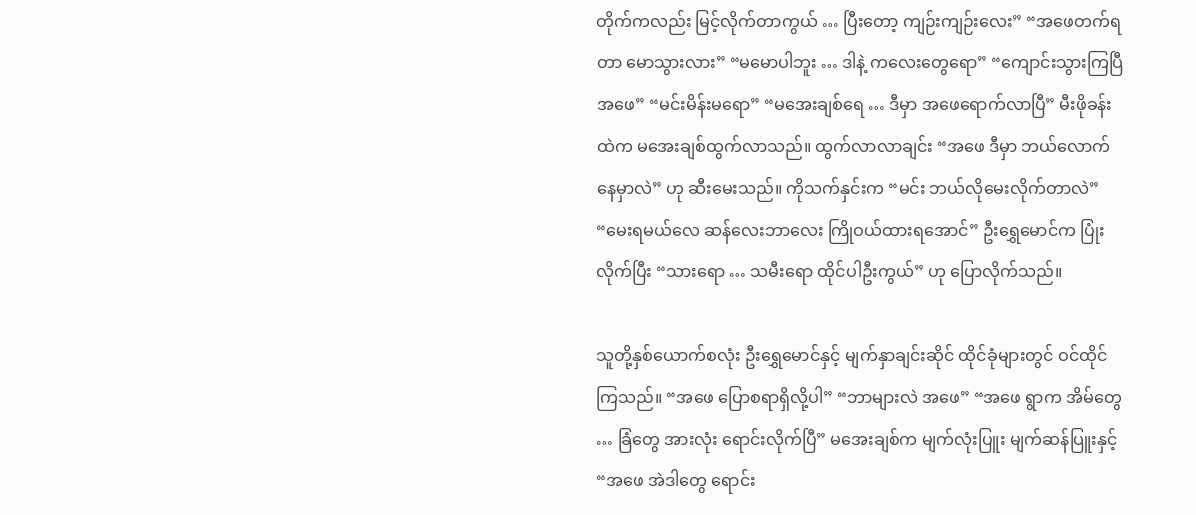တိုက်ကလည်း မြင့်လိုက်တာကွယ် … ပြီးတော့ ကျဉ်းကျဉ်းလေး” “အဖေတက်ရတာ မောသွားလား” “မမောပါဘူး … ဒါနဲ့ ကလေးတွေရော” “ကျောင်းသွားကြပြီအဖေ” “မင်းမိန်းမရော” “မအေးချစ်ရေ … ဒီမှာ အဖေရောက်လာပြီ” မီးဖိုခန်းထဲက မအေးချစ်ထွက်လာသည်။ ထွက်လာလာချင်း “အဖေ ဒီမှာ ဘယ်လောက်နေမှာလဲ” ဟု ဆီးမေးသည်။ ကိုသက်နှင်းက “မင်း ဘယ်လိုမေးလိုက်တာလဲ” “မေးရမယ်လေ ဆန်လေးဘာလေး ကြိုဝယ်ထားရအောင်” ဦးရွှေမောင်က ပြုံးလိုက်ပြီး “သားရော … သမီးရော ထိုင်ပါဦးကွယ်” ဟု ပြောလိုက်သည်။

သူတို့နှစ်ယောက်စလုံး ဦးရွှေမောင်နှင့် မျက်နှာချင်းဆိုင် ထိုင်ခုံများတွင် ဝင်ထိုင်ကြသည်။ “အဖေ ပြောစရာရှိလို့ပါ” “ဘာများလဲ အဖေ” “အဖေ ရွာက အိမ်တွေ … ခြံတွေ အားလုံး ရောင်းလိုက်ပြီ” မအေးချစ်က မျက်လုံးပြူး မျက်ဆန်ပြူးနှင့် “အဖေ အဲဒါတွေ ရောင်း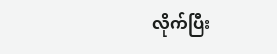လိုက်ပြီး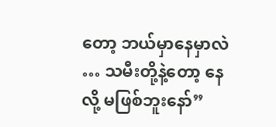တော့ ဘယ်မှာနေမှာလဲ … သမီးတို့နဲ့တော့ နေလို့ မဖြစ်ဘူးနော်”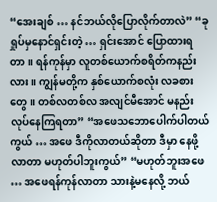“အေးချစ် … နင်ဘယ်လိုပြောလိုက်တာလဲ” “ခုရှုပ်မှနောင်ရှင်းတဲ့ … ရှင်းအောင် ပြောထားရတာ။ ရန်ကုန်မှာ လူတစ်ယောက်စရိတ်ကနည်းလား။ ကျွန်မတို့က နှစ်ယောက်စလုံး လခစားတွေ။ တစ်လတစ်လ အလျင်မီအောင် မနည်းလုပ်နေကြရတာ” “အဖေသဘောပေါက်ပါတယ်ကွယ် … အဖေ ဒီကိုလာတယ်ဆိုတာ ဒီမှာ နေဖို့ လာတာ မဟုတ်ပါဘူးကွယ်” “မဟုတ်ဘူးအဖေ … အဖေရန်ကုန်လာတာ သားနဲ့မနေလို့ ဘယ်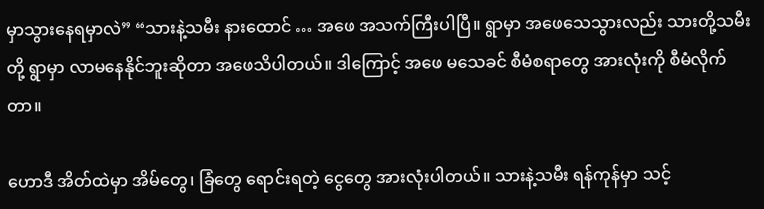မှာသွားနေရမှာလဲ” “သားနဲ့သမီး နားထောင် … အဖေ အသက်ကြီးပါပြီ။ ရွာမှာ အဖေသေသွားလည်း သားတို့သမီးတို့ ရွာမှာ လာမနေနိုင်ဘူးဆိုတာ အဖေသိပါတယ်။ ဒါကြောင့် အဖေ မသေခင် စီမံစရာတွေ အားလုံးကို စီမံလိုက်တာ။

ဟောဒီ အိတ်ထဲမှာ အိမ်တွေ၊ ခြံတွေ ရောင်းရတဲ့ ငွေတွေ အားလုံးပါတယ်။ သားနဲ့သမီး ရန်ကုန်မှာ သင့်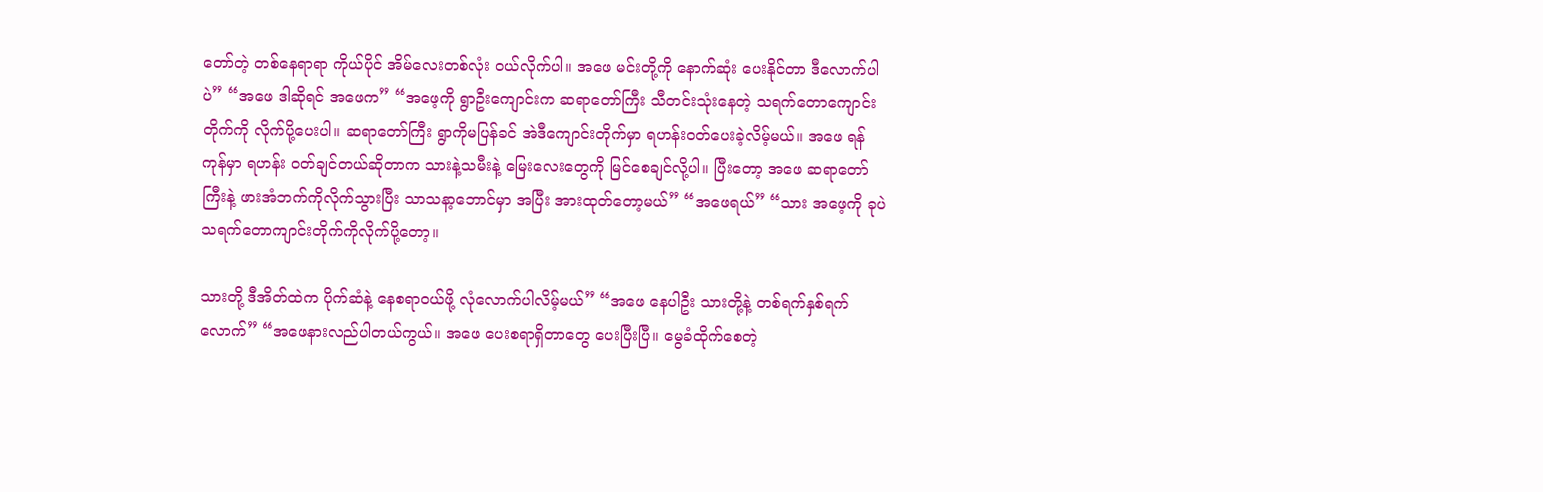တော်တဲ့ တစ်နေရာရာ ကိုယ်ပိုင် အိမ်လေးတစ်လုံး ဝယ်လိုက်ပါ။ အဖေ မင်းတို့ကို နောက်ဆုံး ပေးနိုင်တာ ဒီလောက်ပါပဲ” “အဖေ ဒါဆိုရင် အဖေက” “အဖေ့ကို ရွာဦးကျောင်းက ဆရာတော်ကြီး သီတင်းသုံးနေတဲ့ သရက်တောကျောင်းတိုက်ကို လိုက်ပို့ပေးပါ။ ဆရာတော်ကြီး ရွာကိုမပြန်ခင် အဲဒီကျောင်းတိုက်မှာ ရဟန်းဝတ်ပေးခဲ့လိမ့်မယ်။ အဖေ ရန်ကုန်မှာ ရဟန်း ဝတ်ချင်တယ်ဆိုတာက သားနဲ့သမီးနဲ့ မြေးလေးတွေကို မြင်စေချင်လို့ပါ။ ပြီးတော့ အဖေ ဆရာတော်ကြီးနဲ့ ဖားအံဘက်ကိုလိုက်သွားပြီး သာသနာ့ဘောင်မှာ အပြီး အားထုတ်တော့မယ်” “အဖေရယ်” “သား အဖေ့ကို ခုပဲ သရက်တောကျာင်းတိုက်ကိုလိုက်ပို့တော့။

သားတို့ ဒီအိတ်ထဲက ပိုက်ဆံနဲ့ နေစရာဝယ်ဖို့ လုံလောက်ပါလိမ့်မယ်” “အဖေ နေပါဦး သားတို့နဲ့ တစ်ရက်နှစ်ရက်လောက်” “အဖေနားလည်ပါတယ်ကွယ်။ အဖေ ပေးစရာရှိတာတွေ ပေးပြီးပြီ။ မွေခံထိုက်စေတဲ့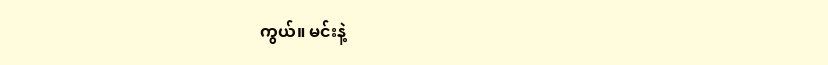ကွယ်။ မင်းနဲ့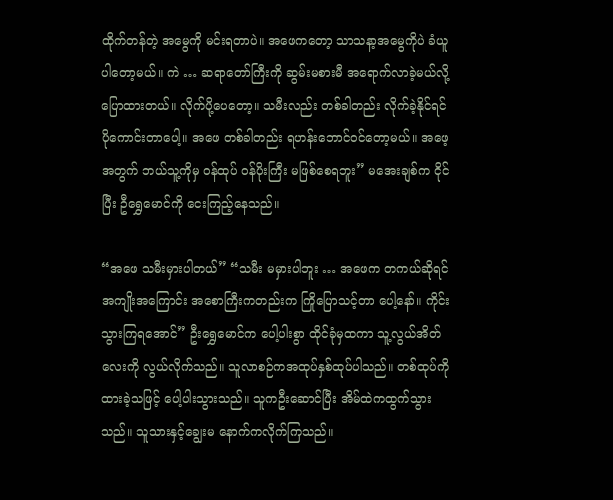ထိုက်တန်တဲ့ အမွေကို မင်းရတာပဲ။ အဖေကတော့ သာသနာ့အမွေကိုပဲ ခံယူပါတော့မယ်။ ကဲ … ဆရာတော်ကြီးကို ဆွမ်းမစားမီ အရောက်လာခဲ့မယ်လို့ ပြောထားတယ်။ လိုက်ပို့ပေတော့။ သမီးလည်း တစ်ခါတည်း လိုက်ခဲ့နိုင်ရင် ပိုကောင်းတာပေါ့။ အဖေ တစ်ခါတည်း ရဟန်းဘောင်ဝင်တော့မယ်။ အဖေ့အတွက် ဘယ်သူ့ကိုမှ ဝန်ထုပ် ဝန်ပိုးကြီး မဖြစ်စေရဘူး” မအေးချစ်က ငိုင်ပြီး ဦရွှေမောင်ကို ငေးကြည့်နေသည်။

“အဖေ သမီးမှားပါတယ်” “သမီး မမှားပါဘူး … အဖေက တကယ်ဆိုရင် အကျိုးအကြောင်း အစောကြီးကတည်းက ကြိုပြောသင့်တာ ပေါ့နော်။ ကိုင်း သွားကြရအောင်” ဦးရွှေမောင်က ပေါ့ပါးစွာ ထိုင်ခုံမှထကာ သူ့လွယ်အိတ်လေးကို လွယ်လိုက်သည်။ သူလာစဉ်ကအထုပ်နှစ်ထုပ်ပါသည်။ တစ်ထုပ်ကို ထားခဲ့သဖြင့် ပေါ့ပါးသွားသည်။ သူကဦးဆောင်ပြီး အိမ်ထဲကထွက်သွားသည်။ သူသားနှင့်ချွေးမ နောက်ကလိုက်ကြသည်။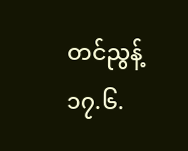တင်ညွန့် ၁၇.၆.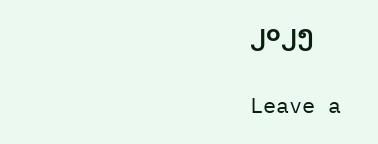၂၀၂၅

Leave a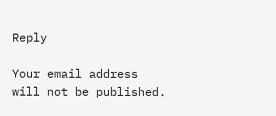Reply

Your email address will not be published.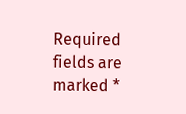Required fields are marked *